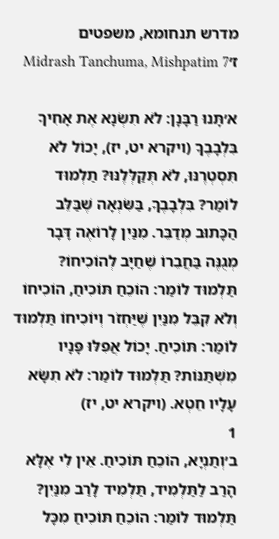מדרש תנחומא, משפטים ז׳Midrash Tanchuma, Mishpatim 7

א׳תָּנוּ רַבָּנָן: לֹא תִשְׂנָא אֶת אָחִיךָ בִּלְבָבֶךָ (ויקרא יט, יז), יָכוֹל לֹא תִּסְטְרֶנּוּ, לֹא תְּקַלְּלֶנּוּ? תַלְמוּד לוֹמַר? בִּלְבָבֶךָ, בַּשִּׂנְאָה שֶׁבַּלֵּב הַכָּתוּב מְדַבֵּר. מִנַּיִן לָרוֹאֶה דָּבָר מְגֻנֶּה בַּחֲבֵרוֹ שֶׁחַיָּב לְהוֹכִיחוֹ? תַּלְמוּד לוֹמַר: הוֹכֵחַ תּוֹכִיחַ, הוֹכִיחוֹ וְלֹא קִבֵּל מִנַּיִן שֶׁיַּחְזֹר וְיוֹכִיחוֹ תַּלְמוּד לוֹמַר: תּוֹכִיחַ. יָכוֹל אֲפִלּוּ פָּנָיו מִשְׁתַּנּוֹת? תַּלְמוּד לוֹמַר: לֹא תִשָּׂא עָלָיו חֵטְא. (ויקרא יט, יז)
1
ב׳וְתַנְיָא, הוֹכֵחַ תּוֹכִיחַ. אֵין לִי אֶלָּא הָרַב לַתַּלְמִיד, תַּלְמִיד לָרַב מִנַּיִן? תַּלְמוּד לוֹמַר: הוֹכֵחַ תּוֹכִיחַ מִכָּל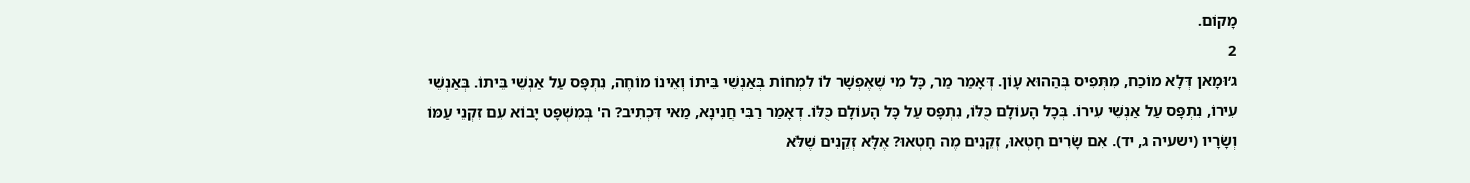מָקוֹם.
2
ג׳וּמָאן דְּלָא מוֹכַח, מִתְּפִיס בְּהַהוּא עָוֹן. דְּאָמַר מַר, כָּל מִי שֶׁאֶפְשָׁר לוֹ לִמְחוֹת בְּאַנְשֵׁי בֵּיתוֹ וְאֵינוֹ מוֹחֶה, נִתְפָּס עַל אַנְשֵׁי בֵּיתוֹ. בְּאַנְשֵׁי עִירוֹ, נִתְפָּס עַל אַנְשֵׁי עִירוֹ. בְּכָל הָעוֹלָם כֻּלּוֹ, נִתְפָּס עַל כָּל הָעוֹלָם כֻּלּוֹ. דְאָמַר רַבִּי חֲנִינָא, מַאי דִּכְתִיב? ה' בְּמִשְׁפָּט יָבוֹא עִם זִקְנֵי עַמּוֹ וְשָׂרָיו (ישעיה ג, יד). אִם שָׂרִים חָטְאוּ, זְקֵנִים מֶה חָטְאוּ? אֶלָּא זְקֵנִים שֶׁלֹּא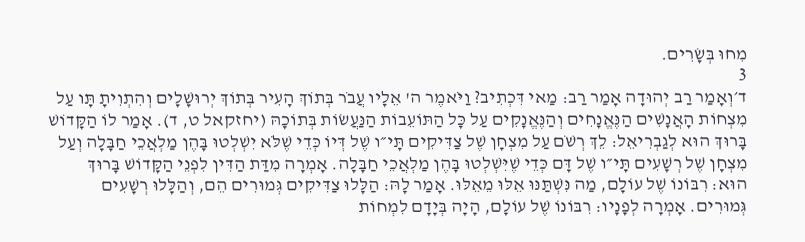מִחוּ בְּשָׂרִים.
3
ד׳וְאָמַר רַב יְהוּדָה אָמַר רַב: מַאי דִּכְתִיב? וַיֹּאמֶר ה' אֵלָיו עֲבֹר בְּתוֹךְ הָעִיר בְּתוֹךְ יְרוּשָׁלָים וְהִתְוִיתָ תָּו עַל מִצְחוֹת הָאֲנָשִׁים הַנֶּאֱנָחִים וְהַנֶּאֱנָקִים עַל כָּל הַתּוֹעֵבוֹת הַנַּעֲשׂוֹת בְּתוֹכָהּ (יחזקאל ט, ד). אָמַר לוֹ הַקָּדוֹשׁ בָּרוּךְ הוּא לְגַבְרִיאֵל: לֵךְ רְשֹׁם עַל מִצְחָן שֶׁל צַדִּיקִים תָּי״ו שֶׁל דְּיוֹ כְּדֵי שֶׁלֹּא יִשְׁלְטוּ בָּהֶן מַלְאֲכֵי חַבָּלָה וְעַל מִצְחָן שֶׁל רְשָׁעִים תָּי״ו שֶׁל דָּם כְּדֵי שֶׁיִּשְׁלְטוּ בָּהֶן מַלְאֲכֵי חַבָּלָה. אָמְרָה מִדַּת הַדִּין לִפְנֵי הַקָּדוֹשׁ בָּרוּךְ הוּא: רִבּוֹנוֹ שֶׁל עוֹלָם, מַה נִּשְׁתַּנּוּ אֵלּוּ מֵאֵלּוּ. אָמַר לָהּ: הַלָּלוּ צַדִּיקִים גְּמוּרִים הֵם, וְהַלָּלוּ רְשָׁעִים גְּמוּרִים. אָמְרָה לְפָנָיו: רִבּוֹנוֹ שֶׁל עוֹלָם, הָיָה בְּיָדָם לִמְחוֹת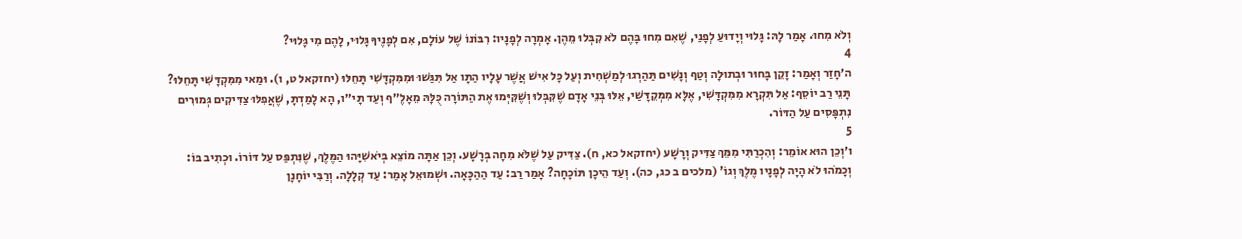וְלֹא מִחוּ. אָמַר לָהּ: גָּלוּי וְיָדוּעַ לְפָנַי, שֶׁאִם מִחוּ בָּהֶם לֹא קִבְּלוּ מֵהֶן. אָמְרָה לְפָנָיו: רִבּוֹנוֹ שֶׁל עוֹלָם, אִם לְפָנֶיךָ גָּלוּי, לָהֶם מִי גָּלוּי?
4
ה׳חָזַר וְאָמַר: זָקֵן בָּחוּר וּבְתוּלָה וְטַף וְנָשִׁים תַּהַרְגוּ לְמַשְׁחִית וְעַל כָּל אִישׁ אֲשֶׁר עָלָיו הַתָּו אַל תִּגַּשׁוּ וּמִמִּקְדָּשִׁי תָּחֵלּוּ (יחזקאל ט, ו). וּמַאי מִמִּקְדָּשִׁי תָּחֵלּוּ? תָּנֵי רַב יוֹסֵף: אַל תִּקְרָא מִמִּקְדָּשִׁי, אֶלָּא מִמְּקֵדָּשַׁי, אֵלּוּ בְּנֵי אָדָם שֶׁקִּבְּלוּ וְשֶׁקִּיְּמוּ אֶת הַתּוֹרָה כֻּלָּהּ מֵאָלֶ״ף וְעַד תָּי״ו, הָא לָמַדְתָּ, שֶׁאֲפִלּוּ צַדִּיקִים גְּמוּרִים נִתְפָּסִים עַל הַדּוֹר.
5
ו׳וְכֵן הוּא אוֹמֵר: וְהִכְרַתִּי מִמֵּךְ צַדִּיק וְרָשָׁע (יחזקאל כא, ח). צַדִּיק עַל שֶׁלֹּא מִחָה בְּרָשָׁע. וְכֵן אַתָּה מוֹצֵא בְּיֹאשִׁיָּהוּ הַמֶּלֶךְ, שֶׁנִּתְפַּס עַל דּוֹרוֹ. וּכְתִיב בּוֹ: וְכָמֹהוּ לֹא הָיָה לְפָנָיו מֶלֶךְ וְגוֹ' (מלכים ב כג, כה). וְעַד הֵיכָן תּוֹכָחָה? אָמַר רַב: עַד הַהַכָּאָה. וּשְׁמוּאֵל אָמַר: עַד קְלָלָה. וְרַבִּי יוֹחָנָן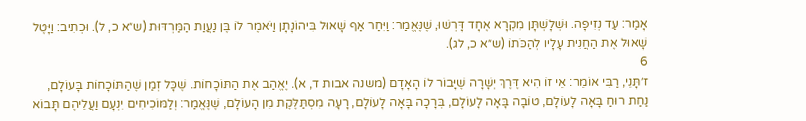אָמַר: עַד נְזִיפָה. וּשְׁלָשְׁתָּן מִקְרָא אֶחָד דָּרְשׁוּ, שֶׁנֶּאֱמַר: וַיִּחַר אַף שָׁאוּל בִּיהוֹנָתָן וַיֹּאמֶר לוֹ בֶּן נַעֲוַת הַמַּרְדּוּת (ש״א כ, ל). וּכְתִיב: וַיָּטֶל שָׁאוּל אֶת הַחֲנִית עָלָיו לְהַכֹּתוֹ (ש״א כ, לג).
6
ז׳תָּנֵי, רַבִּי אוֹמֵר: אֵי זוֹ הִיא דֶּרֶךְ יְשָׁרָה שֶׁיָּבוֹר לוֹ הָאָדָם (משנה אבות ד, א). יֶאֱהַב אֶת הַתּוֹכָחוֹת. שֶׁכָּל זְמַן שֶׁהַתּוֹכָחוֹת בָּעוֹלָם, נַחַת רוּחַ בָּאָה לָעוֹלָם, טוֹבָה בָּאָה לָעוֹלָם, בְּרָכָה בָּאָה לָעוֹלָם, רָעָה מִסְתַּלֶּקֶת מִן הָעוֹלָם, שֶׁנֶּאֱמַר: וְלַמּוֹכִיחִים יִנְעָם וַעֲלֵיהֶם תָּבוֹא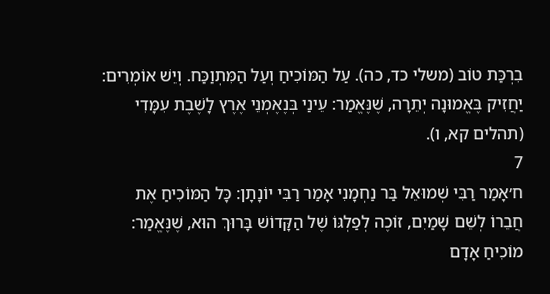בִרְכַּת טוֹב (משלי כד, כה). עַל הַמּוֹכִיחַ וְעַל הַמִּתְוַכַּח. וְיֵשׁ אוֹמְרִים: יַחֲזִיק בֶּאֱמוּנָה יְתֵרָה, שֶׁנֶּאֱמַר: עֵינַי בְּנֶאֶמְנֵי אֶרֶץ לָשֶׁבֶת עִמָּדִי (תהלים קא, ו).
7
ח׳אָמַר רַבִּי שְׁמוּאֵל בַּר נַחְמָנִי אָמַר רַבִּי יוֹנָתָן: כָּל הַמּוֹכִיחַ אֶת חֲבֵרוֹ לְשֵׁם שָׁמַיִם, זוֹכֶה לְפַלְגּוֹ שֶׁל הַקָּדוֹשׁ בָּרוּךְ הוּא, שֶׁנֶּאֱמַר: מוֹכִיחַ אָדָם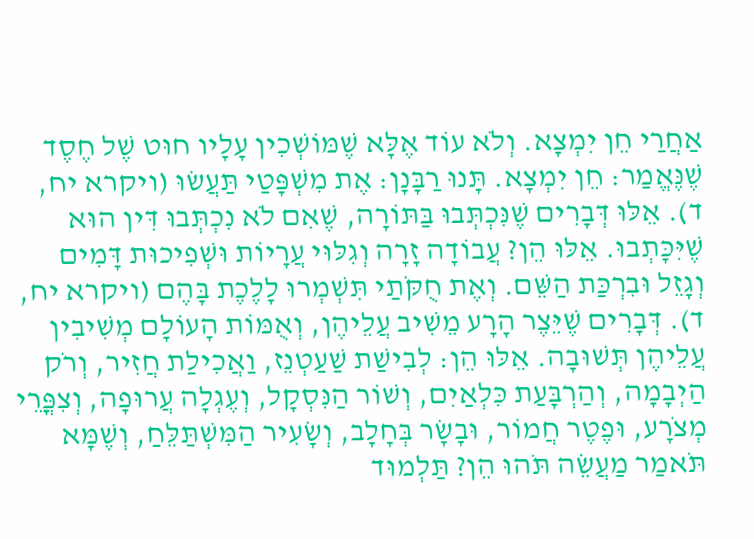אַחֲרַי חֵן יִמְצָא. וְלֹא עוֹד אֶלָּא שֶׁמּוֹשְׁכִין עָלָיו חוּט שֶׁל חֶסֶד שֶׁנֶּאֱמַר: חֵן יִמְצָא. תָּנוּ רַבָּנָן: אֶת מִשְׁפָּטַי תַּעֲשׂוּ (ויקרא יח, ד). אֵלּוּ דְּבָרִים שֶׁנִּכְתְּבוּ בַּתּוֹרָה, שֶׁאִם לֹא נִכְתְּבוּ דִּין הוּא שֶׁיִּכָּתְבוּ. אֵלּוּ הֵן? עֲבוֹדָה זָרָה וְגִלּוּי עֲרָיוֹת וּשְׁפִיכוּת דָּמִים וְגָזֵל וּבִרְכַּת הַשֵּׁם. וְאֶת חֻקֹּתַי תִּשְׁמְרוּ לָלֶכֶת בָּהֶם (ויקרא יח, ד). דְּבָרִים שֶׁיֵּצֶר הָרָע מֵשִׁיב עֲלֵיהֶן, וְאֻמּוֹת הָעוֹלָם מְשִׁיבִין עֲלֵיהֶן תְּשׁוּבָה. אֵלּוּ הֵן: לְבִישַׁת שַׁעַטְנֵז, וַאֲכִילַת חֲזִיר, וְרֹק הַיְבָמָה, וְהַרְבָּעַת כִּלְאַיִם, וְשׁוֹר הַנִּסְקָל, וְעֶגְלָה עֲרוּפָה, וְצִפֳּרֵי מְצֹרָע, וּפֶטֶר חֲמוֹר, וּבָשָׂר בְּחָלָב, וְשָׂעִיר הַמִּשְׁתַּלֵּחַ, וְשֶׁמָּא תֹּאמַר מַעֲשֵׂה תֹּהוּ הֵן? תַּלְמוּד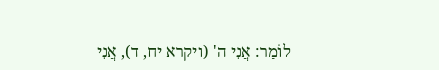לוֹמַר: אֲנִי ה' (ויקרא יח, ד), אֲנִי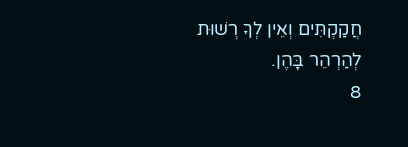חֲקַקְתִּים וְאֵין לְךָ רְשׁוּת לְהַרְהֵר בָּהֶן.
8